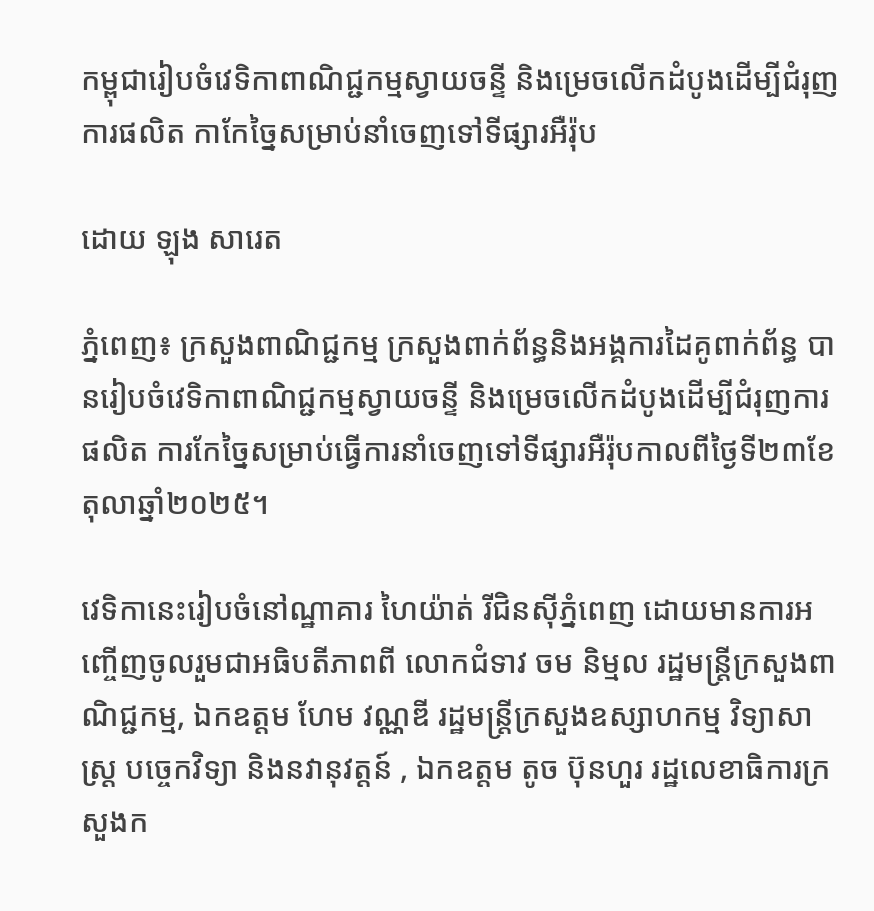កម្ពុជារៀបចំវេទិកាពាណិជ្ជកម្មស្វាយចន្ទី និងម្រេចលើកដំបូងដើម្បីជំរុញការផលិត កាកែច្នៃសម្រាប់នាំចេញទៅទីផ្សារអឺរ៉ុប

ដោយ ឡុង សារេត

ភ្នំពេញ៖ ក្រសួងពាណិជ្ជកម្ម ក្រសួងពាក់ព័ន្ធនិងអង្គការដៃគូពាក់ព័ន្ធ បានរៀបចំវេទិកាពាណិជ្ជកម្មស្វាយចន្ទី និងម្រេចលើកដំបូងដើម្បីជំរុញការផលិត ការកែច្នៃសម្រាប់ធ្វើការនាំចេញទៅទីផ្សារអឺរ៉ុបកាលពីថ្ងៃទី២៣ខែតុលាឆ្នាំ២០២៥។

វេទិកានេះរៀបចំនៅណ្ឋាគារ ហៃយ៉ាត់ រីជិនស៊ីភ្នំពេញ ដោយមានការអញ្ចើញចូលរួមជាអធិបតីភាពពី លោកជំទាវ ចម និម្មល រដ្ឋមន្ត្រីក្រសួងពាណិជ្ជកម្ម, ឯកឧត្តម ហែម វណ្ណឌី រដ្ឋមន្ត្រីក្រសួងឧស្សាហកម្ម វិទ្យាសាស្ត្រ បច្ចេកវិទ្យា និងនវានុវត្តន៍ , ឯកឧត្តម តូច ប៊ុនហួរ រដ្ឋលេខាធិការក្រសួងក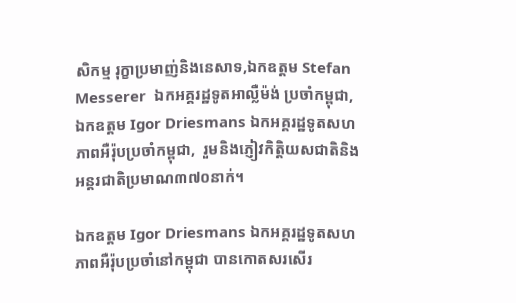សិកម្ម រុក្ខាប្រមាញ់និងនេសាទ,ឯកឧត្តម Stefan Messerer  ឯកអគ្គរដ្ឋទូតអាល្លឺម៉ង់ ប្រចាំកម្ពុជា, ឯកឧត្តម Igor Driesmans ឯកអគ្គរដ្ឋទូតសហភាពអឺរ៉ុបប្រចាំកម្ពុជា,  រួមនិងភ្ញៀវកិត្តិយសជាតិនិងអន្តរជាតិប្រមាណ៣៧០នាក់។

ឯកឧត្តម Igor Driesmans ឯកអគ្គរដ្ឋទូតសហភាពអឺរ៉ុបប្រចាំនៅកម្ពុជា បានកោតសរសើរ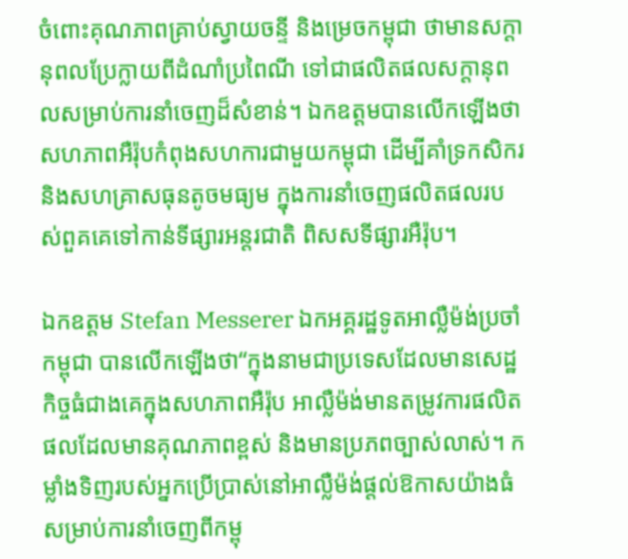ចំពោះគុណភាពគ្រាប់ស្វាយចន្ទី និងម្រេចកម្ពុជា ថាមានសក្តានុពលប្រែក្លាយពីដំណាំប្រពៃណី ទៅជាផលិតផលសក្តានុពលសម្រាប់ការនាំចេញដ៏សំខាន់។ ឯកឧត្តមបានលើកឡើងថា សហភាពអឺរ៉ុបកំពុងសហការជាមួយកម្ពុជា ដើម្បីគាំទ្រកសិករ និងសហគ្រាសធុនតូចមធ្យម ក្នុងការនាំចេញផលិតផលរបស់ពួគគេទៅកាន់ទីផ្សារអន្តរជាតិ ពិសសទីផ្សារអឺរ៉ុប។

ឯកឧត្តម Stefan Messerer ឯកអគ្គរដ្ឋទូតអាល្លឺម៉ង់ប្រចាំកម្ពុជា បានលើកឡើងថា“ក្នុងនាមជាប្រទេសដែលមានសេដ្ឋកិច្ចធំជាងគេក្នុងសហភាពអឺរ៉ុប អាល្លឺម៉ង់មានតម្រូវការផលិតផលដែលមានគុណភាពខ្ពស់ និងមានប្រភពច្បាស់លាស់។ កម្លាំងទិញរបស់អ្នកប្រើប្រាស់នៅអាល្លឺម៉ង់ផ្តល់ឱកាសយ៉ាងធំសម្រាប់ការនាំចេញពីកម្ពុ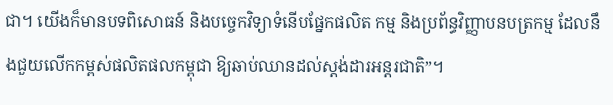ជា។ យើងក៏មានបទពិសោធន៍ និងបច្ចេកវិទ្យាទំនើបផ្នែកផលិត កម្ម និងប្រព័ន្ធវិញ្ញាបនបត្រកម្ម ដែលនឹងជួយលើកកម្ពស់ផលិតផលកម្ពុជា ឱ្យឆាប់ឈានដល់ស្តង់ដារអន្តរជាតិ”។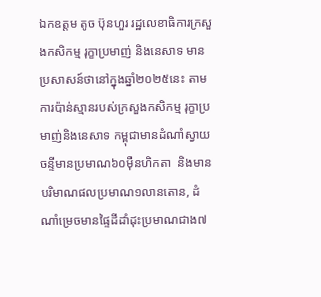ឯកឧត្តម តូច ប៊ុនហួរ រដ្ឋលេខាធិការក្រសួងកសិកម្ម រុក្ខាប្រមាញ់ និងនេសាទ មានប្រសាសន៍ថានៅក្នុងឆ្នាំ២០២៥នេះ តាមការប៉ាន់ស្មានរបស់ក្រសួងកសិកម្ម រុក្ខាប្រមាញ់និងនេសាទ កម្ពុជាមានដំណាំស្វាយចន្ទីមានប្រមាណ៦០ម៉ឺនហិកតា  និងមានបរិមាណផលប្រមាណ១លានតោន, ដំណាំម្រេចមានផ្ទៃដីដាំដុះប្រមាណជាង៧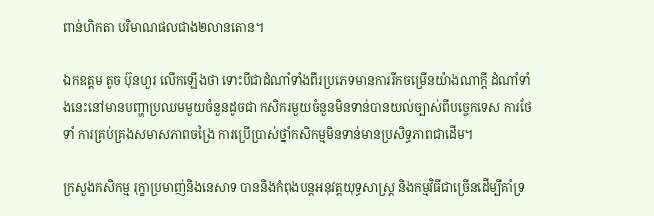ពាន់ហិកតា បរិមាណផលជាង២លានតោន។

ឯកឧត្តម តូច ប៊ុនហួរ លើកឡើងថា ទោះបីជាដំណាំទាំងពីរប្រភេទមានការរីកចម្រើនយ៉ាងណាក្តី ដំណាំទាំងនេះនៅមានបញ្ហាប្រឈមមួយចំនួនដូចជា កសិករមួយចំនួនមិនទាន់បានយល់ច្បាស់ពីបច្ចេកទេស ការថែទាំ ការគ្រប់គ្រងសមាសភាពចង្រៃ ការប្រើប្រាស់ថ្នាំកសិកម្មមិនទាន់មានប្រសិទ្ធភាពជាដើម។

ក្រសួងកសិកម្ម រុក្ខាប្រមាញ់និងនេសាទ បាននិងកំពុងបន្តអនុវត្តយុទ្ធសាស្ត្រ និងកម្មវិធីជាច្រើនដើម្បីគាំទ្រ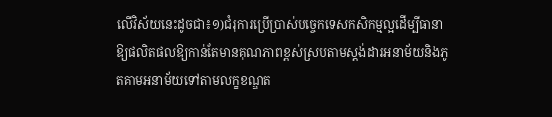លើវិស័យនេះដូចជា៖១)ជំរុការប្រើប្រាស់បច្ចេកទេសកសិកម្មល្អដើម្បីធានាឱ្យផលិតផលឱ្យកាន់តែមានគុណភាពខ្ពស់ស្របតាមស្តង់ដារអនាម័យនិងភូតគាមអនាម័យទៅតាមលក្ខខណ្ឌត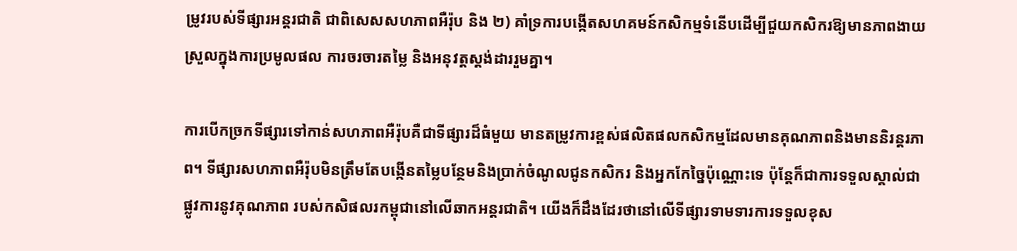ម្រូវរបស់ទីផ្សារអន្តរជាតិ ជាពិសេសសហភាពអឺរ៉ុប និង ២) គាំទ្រការបង្កើតសហគមន៍កសិកម្មទំនើបដើម្បីជួយកសិករឱ្យមានភាពងាយស្រួលក្នុងការប្រមូលផល ការចរចារតម្លៃ និងអនុវត្តស្តង់ដាររួមគ្នា។

ការបើកច្រកទីផ្សារទៅកាន់សហភាពអឺរ៉ុបគឺជាទីផ្សារដ៏ធំមួយ មានតម្រូវការខ្ពស់ផលិតផលកសិកម្មដែលមានគុណភាពនិងមាននិរន្តរភាព។ ទីផ្សារសហភាពអឺរ៉ុបមិនត្រឹមតែបង្កើនតម្លៃបន្ថែមនិងប្រាក់ចំណូលជូនកសិករ និងអ្នកកែច្នៃប៉ុណ្ណោះទេ ប៉ុន្តែក៏ជាការទទួលស្គាល់ជាផ្លូវការនូវគុណភាព របស់កសិផលរកម្ពុជានៅលើឆាកអន្តរជាតិ។ យើងក៏ដឹងដែរថានៅលើទីផ្សារទាមទារការទទួលខុស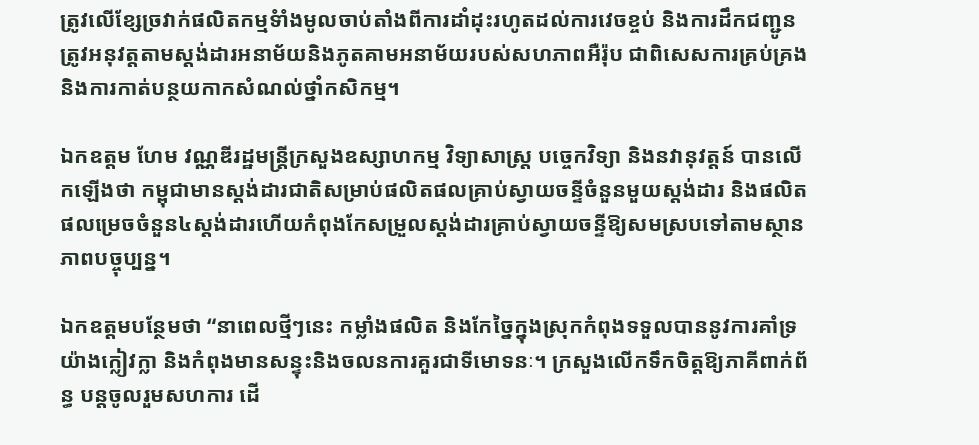ត្រូវលើខ្សែច្រវាក់ផលិតកម្មទំាំងមូលចាប់តាំងពីការដាំដុះរហូតដល់ការវេចខ្ចប់ និងការដឹកជញ្ជូនត្រូវអនុវត្តតាមស្តង់ដារអនាម័យនិងភូតគាមអនាម័យរបស់សហភាពអឺរ៉ុប ជាពិសេសការគ្រប់គ្រង និងការកាត់បន្ថយកាកសំណល់ថ្នាំកសិកម្ម។

ឯកឧត្តម ហែម វណ្ណឌីរដ្ឋមន្ត្រីក្រសួងឧស្សាហកម្ម វិទ្យាសាស្ត្រ បច្ចេកវិទ្យា និងនវានុវត្តន៍ បានលើកឡើងថា កម្ពុជាមានស្តង់ដារជាតិសម្រាប់ផលិតផលគ្រាប់ស្វាយចន្ទីចំនួនមួយស្តង់ដារ និងផលិតផលម្រេចចំនួន៤ស្តង់ដារហើយកំពុងកែសម្រួលស្តង់ដារគ្រាប់ស្វាយចន្ទីឱ្យសមស្របទៅតាមស្ថានភាពបច្ចុប្បន្ន។

ឯកឧត្តមបន្ថែមថា “នាពេលថ្មីៗនេះ កម្លាំងផលិត និងកែច្នៃក្នុងស្រុកកំពុងទទួលបាននូវការគាំទ្រយ៉ាងក្លៀវក្លា និងកំពុងមានសន្ទុះនិងចលនការគួរជាទីមោទនៈ។ ក្រសួងលើកទឹកចិត្តឱ្យភាគីពាក់ព័ន្ធ បន្តចូលរួមសហការ ដើ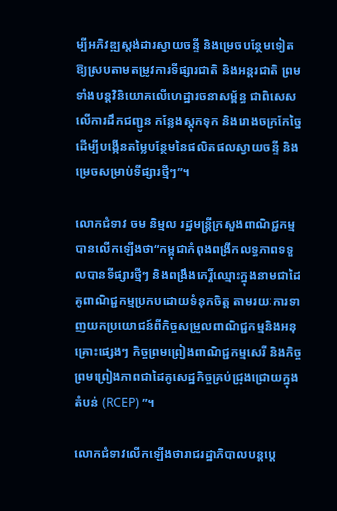ម្បីអភិវឌ្ឍស្តង់ដារស្វាយចន្ទី និងម្រេចបន្ថែមទៀត ឱ្យស្របតាមតម្រូវការទីផ្សារជាតិ និងអន្តរជាតិ ព្រមទាំងបន្តវិនិយោគលើហេដ្ឋារចនាសម្ព័ន្ធ ជាពិសេសលើការដឹកជញ្ជូន កន្លែងស្តុកទុក និងរោងចក្រកែច្នៃ ដើម្បីបង្កើនតម្លៃបន្ថែមនៃផលិតផលស្វាយចន្ទី និងម្រេចសម្រាប់ទីផ្សារថ្មីៗ”។

លោកជំទាវ ចម និម្មល រដ្ឋមន្ត្រីក្រសួងពាណិជ្ជកម្មបានលើកឡើងថា“កម្ពុជាកំពុងពង្រីកលទ្ធភាពទទួលបានទីផ្សារថ្មីៗ និងពង្រឹងកេរ្តិ៍ឈ្មោះក្នុងនាមជាដៃគូពាណិជ្ជកម្មប្រកបដោយទំនុកចិត្ត តាមរយៈការទាញយកប្រយោជន៍ពីកិច្ចសម្រួលពាណិជ្ជកម្មនិងអនុគ្រោះផ្សេងៗ កិច្ចព្រមព្រៀងពាណិជ្ជកម្មសេរី និងកិច្ចព្រមព្រៀងភាពជាដៃគូសេដ្ឋកិច្ចគ្រប់ជ្រុងជ្រោយក្នុងតំបន់ (RCEP) ”។

លោកជំទាវលើកឡើងថារាជរដ្ឋាភិបាលបន្តប្តេ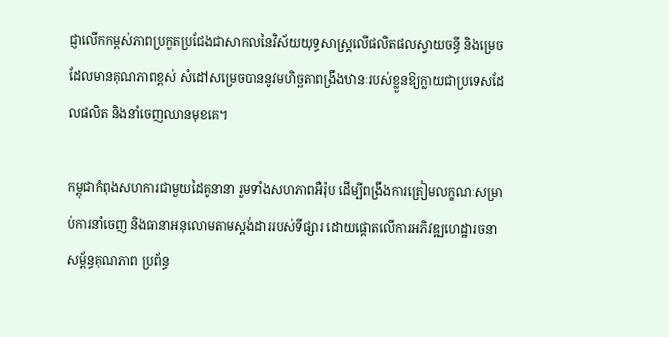ជ្ញាលើកកម្ពស់ភាពប្រកួតប្រជែងជាសាកលនៃវិស័យយុទ្ធសាស្ត្រលើផលិតផលស្វាយចន្ធី និងម្រេចដែលមានគុណភាពខ្ពស់ សំដៅសម្រេចបាននូវមហិច្ឆតាពង្រឹងឋានៈរបស់ខ្លួនឱ្យក្លាយជាប្រទេសដែលផលិត និងនាំចេញឈានមុខគេ។

កម្ពុជាកំពុងសហការជាមួយដៃគូនានា រួមទាំងសហភាពអឺរ៉ុប ដើម្បីពង្រឹងការត្រៀមលក្ខណៈសម្រាប់ការនាំចេញ និងធានាអនុលោមតាមស្តង់ដាររបស់ទីផ្សារ ដោយផ្តោតលើការអភិវឌ្ឍហេដ្ឋារចនាសម្ព័ន្ធគុណភាព ប្រព័ន្ធ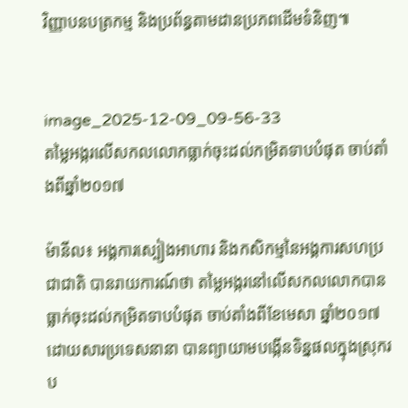វិញ្ញាបនបត្រកម្ម និងប្រព័ន្ធតាមដានប្រភពដើមទំនិញ៕


image_2025-12-09_09-56-33
តម្លៃអង្ករលើសកលលោកធ្លាក់ចុះដល់កម្រិតទាបបំផុត ចាប់តាំងពីឆ្នាំ២០១៧

ម៉ានីល៖ អង្គការស្បៀងអាហារ និងកសិកម្មនៃអង្គការសហប្រជាជាតិ បានរាយការណ៍ថា តម្លៃអង្ករនៅលើសកលលោកបានធ្លាក់ចុះដល់កម្រិតទាបបំផុត ចាប់តាំងពីខែមេសា ឆ្នាំ២០១៧ ដោយសារប្រទេសនានា បានព្យាយាមបង្កើនទិន្នផលក្នុងស្រុករប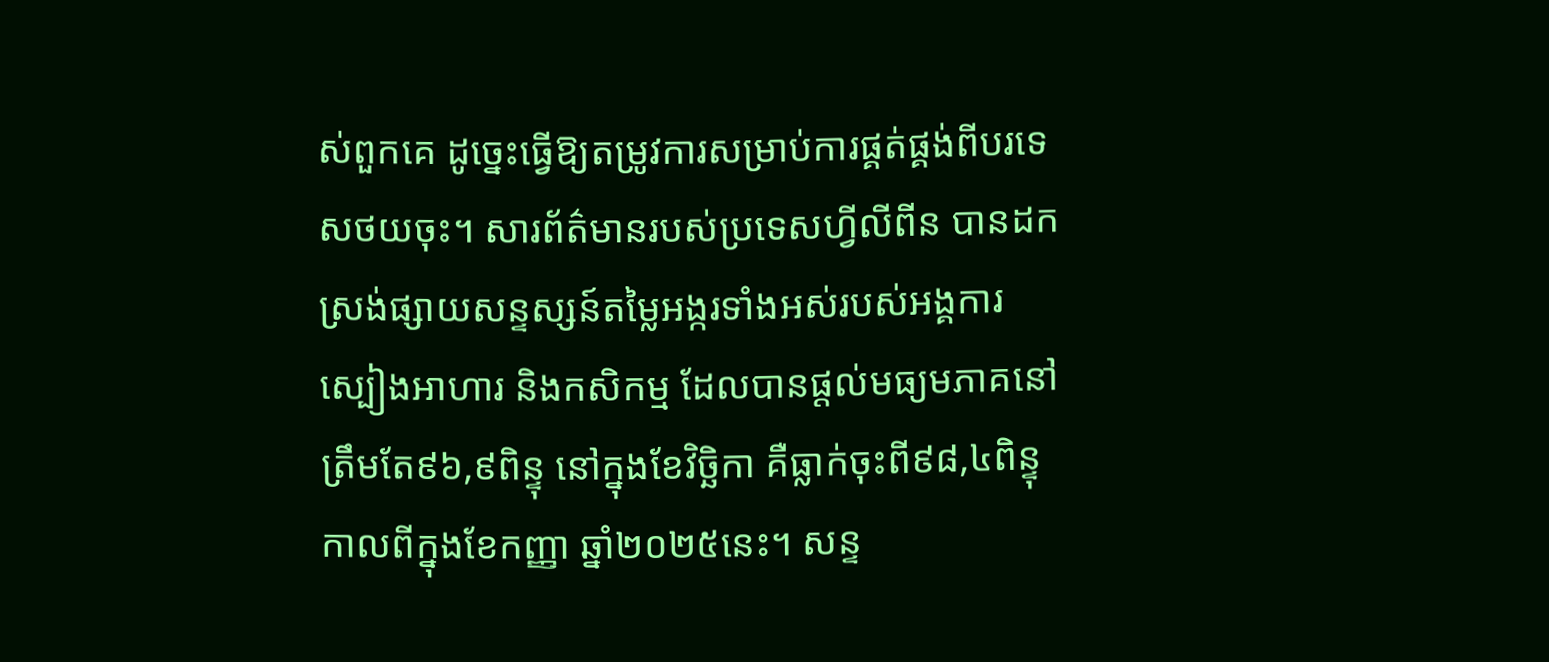ស់ពួកគេ ដូច្នេះធ្វើឱ្យតម្រូវការសម្រាប់ការផ្គត់ផ្គង់ពីបរទេសថយចុះ។ សារព័ត៌មានរបស់ប្រទេសហ្វីលីពីន បានដកស្រង់ផ្សាយសន្ទស្សន៍តម្លៃអង្ករទាំងអស់របស់អង្គការស្បៀងអាហារ និងកសិកម្ម ដែលបានផ្តល់មធ្យមភាគនៅត្រឹមតែ៩៦,៩ពិន្ទុ នៅក្នុងខែវិច្ឆិកា គឺធ្លាក់ចុះពី៩៨,៤ពិន្ទុ កាលពីក្នុងខែកញ្ញា ឆ្នាំ២០២៥នេះ។ សន្ទ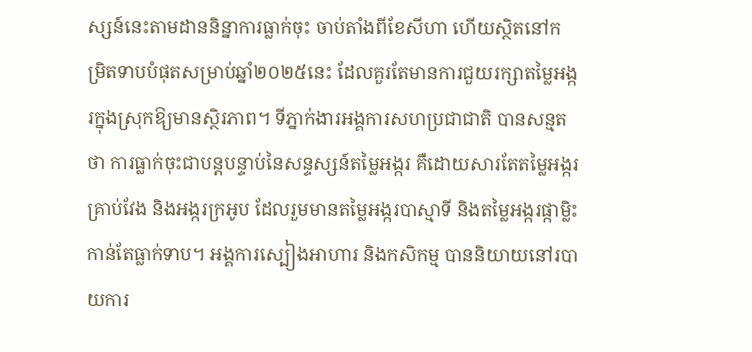ស្សន៍នេះតាមដាននិន្នាការធ្លាក់ចុះ ចាប់តាំងពីខែសីហា ហើយស្ថិតនៅកម្រិតទាបបំផុតសម្រាប់ឆ្នាំ២០២៥នេះ ដែលគួរតែមានការជួយរក្សាតម្លៃអង្ករក្នុងស្រុកឱ្យមានស្ថិរភាព។ ទីភ្នាក់ងារអង្គការសហប្រជាជាតិ បានសន្មតថា ការធ្លាក់ចុះជាបន្តបន្ទាប់នៃសន្ទស្សន៍តម្លៃអង្ករ គឺដោយសារតែតម្លៃអង្ករគ្រាប់វែង និងអង្ករក្រអូប ដែលរួមមានតម្លៃអង្ករបាស្មាទី និងតម្លៃអង្ករផ្កាម្លិះកាន់តែធ្លាក់ទាប។ អង្គការស្បៀងអាហារ និងកសិកម្ម បាននិយាយនៅរបាយការ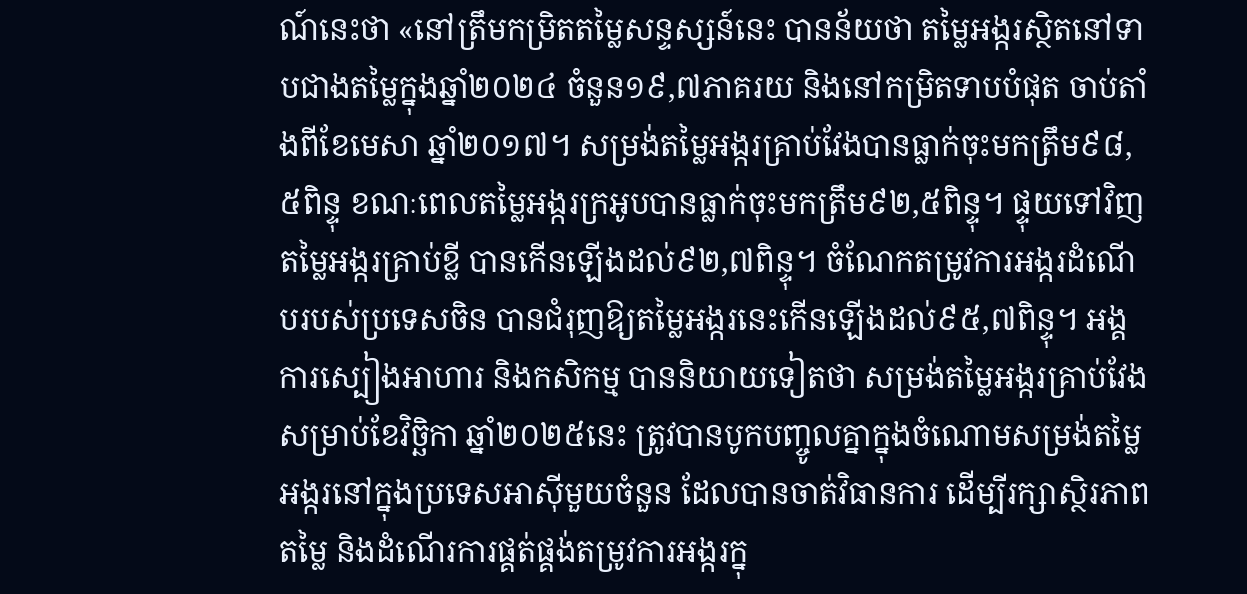ណ៍នេះថា «នៅត្រឹមកម្រិតតម្លៃសន្ទស្សន៍នេះ បានន័យថា តម្លៃអង្ករស្ថិតនៅទាបជាងតម្លៃក្នុងឆ្នាំ២០២៤ ចំនួន១៩,៧ភាគរយ និងនៅកម្រិតទាបបំផុត ចាប់តាំងពីខែមេសា ឆ្នាំ២០១៧។ សម្រង់តម្លៃអង្ករគ្រាប់វែងបានធ្លាក់ចុះមកត្រឹម៩៨,៥ពិន្ទុ ខណៈពេលតម្លៃអង្ករក្រអូបបានធ្លាក់ចុះមកត្រឹម៩២,៥ពិន្ទុ។ ផ្ទុយទៅវិញ តម្លៃអង្ករគ្រាប់ខ្លី បានកើនឡើងដល់៩២,៧ពិន្ទុ។ ចំណែកតម្រូវការអង្ករដំណើបរបស់ប្រទេសចិន បានជំរុញឱ្យតម្លៃអង្ករនេះកើនឡើងដល់៩៥,៧ពិន្ទុ។ អង្គការស្បៀងអាហារ និងកសិកម្ម បាននិយាយទៀតថា សម្រង់តម្លៃអង្ករគ្រាប់វែងសម្រាប់ខែវិច្ឆិកា ឆ្នាំ២០២៥នេះ ត្រូវបានបូកបញ្ចូលគ្នាក្នុងចំណោមសម្រង់តម្លៃអង្ករនៅក្នុងប្រទេសអាស៊ីមួយចំនួន ដែលបានចាត់វិធានការ ដើម្បីរក្សាស្ថិរភាពតម្លៃ និងដំណើរការផ្គត់ផ្គង់តម្រូវការអង្ករក្នុ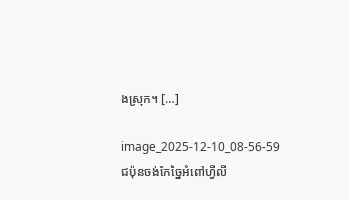ងស្រុក។ […]

image_2025-12-10_08-56-59
ជប៉ុនចង់កែច្នៃអំពៅហ្វីលី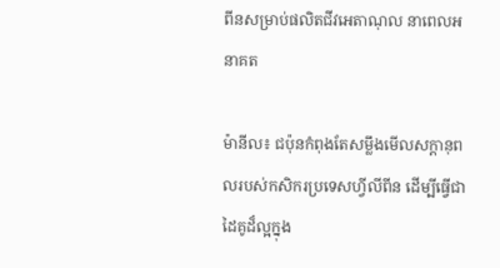ពីនសម្រាប់ផលិតជីវអេតាណុល នាពេលអនាគត

ម៉ានីល៖ ជប៉ុនកំពុងតែសម្លឹងមើលសក្តានុពលរបស់កសិករប្រទេសហ្វីលីពីន ដើម្បីធ្វើជាដៃគូដ៏ល្អក្នុង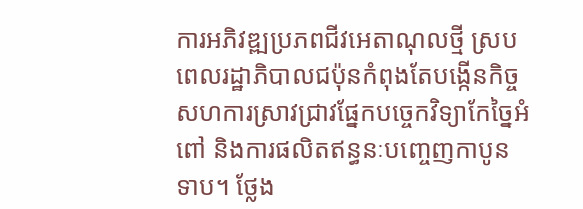ការអភិវឌ្ឍប្រភពជីវអេតាណុលថ្មី ស្របពេលរដ្ឋាភិបាលជប៉ុនកំពុងតែបង្កើនកិច្ចសហការស្រាវជ្រាវផ្នែកបច្ចេកវិទ្យាកែច្នៃអំពៅ និងការផលិតឥន្ធនៈបញ្ចេញកាបូនទាប។ ថ្លែង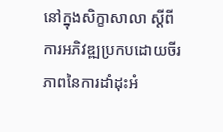នៅក្នុងសិក្ខាសាលា ស្តីពីការអភិវឌ្ឍប្រកបដោយចីរភាពនៃការដាំដុះអំ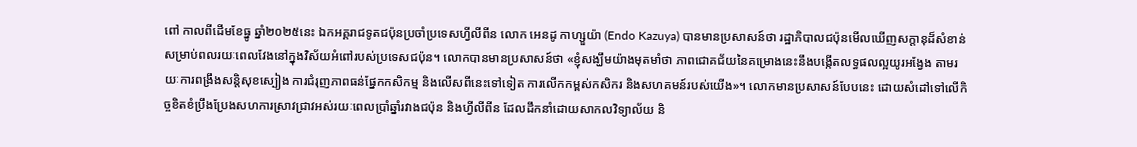ពៅ កាលពីដើមខែធ្នូ ឆ្នាំ២០២៥នេះ ឯកអគ្គរាជទូតជប៉ុនប្រចាំប្រទេសហ្វីលីពីន លោក អេនដូ កាហ្សួយ៉ា (Endo Kazuya) បានមានប្រសាសន៍ថា រដ្ឋាភិបាលជប៉ុនមើលឃើញសក្តានុដ៏សំខាន់សម្រាប់ពលរយៈពេលវែងនៅក្នុងវិស័យអំពៅរបស់ប្រទេសជប៉ុន។ លោកបានមានប្រសាសន៍ថា «ខ្ញុំសង្ឃឹមយ៉ាងមុតមាំថា ភាពជោគជ័យនៃគម្រោងនេះនឹងបង្កើតលទ្ធផលល្អយូរអង្វែង តាមរយៈការពង្រឹងសន្តិសុខស្បៀង ការជំរុញភាពធន់ផ្នែកកសិកម្ម និងលើសពីនេះទៅទៀត ការលើកកម្ពស់កសិករ និងសហគមន៍របស់យើង»។ លោកមានប្រសាសន៍បែបនេះ ដោយសំដៅទៅលើកិច្ចខិតខំប្រឹងប្រែងសហការស្រាវជ្រាវអស់រយៈពេលប្រាំឆ្នាំរវាងជប៉ុន និងហ្វីលីពីន ដែលដឹកនាំដោយសាកលវិទ្យាល័យ និ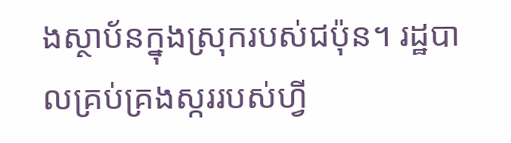ងស្ថាប័នក្នុងស្រុករបស់ជប៉ុន។ រដ្ឋបាលគ្រប់គ្រងស្កររបស់ហ្វី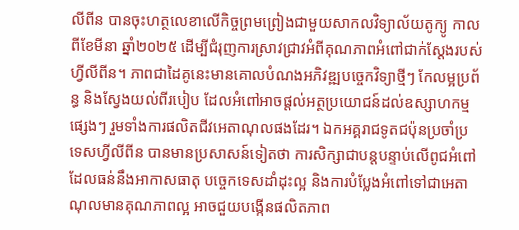លីពីន បានចុះហត្ថលេខាលើកិច្ចព្រមព្រៀងជាមួយសាកលវិទ្យាល័យតូក្យូ កាលពីខែមីនា ឆ្នាំ២០២៥ ដើម្បីជំរុញការស្រាវជ្រាវអំពីគុណភាពអំពៅជាក់ស្តែងរបស់ហ្វីលីពីន។ ភាពជាដៃគូនេះមានគោលបំណងអភិវឌ្ឍបច្ចេកវិទ្យាថ្មីៗ កែលម្អប្រព័ន្ធ និងស្វែងយល់ពីរបៀប ដែលអំពៅអាចផ្តល់អត្ថប្រយោជន៍ដល់ឧស្សាហកម្មផ្សេងៗ រួមទាំងការផលិតជីវអេតាណុលផងដែរ។ ឯកអគ្គរាជទូតជប៉ុនប្រចាំប្រទេសហ្វីលីពីន បានមានប្រសាសន៍ទៀតថា ការសិក្សាជាបន្តបន្ទាប់លើពូជអំពៅ ដែលធន់នឹងអាកាសធាតុ បច្ចេកទេសដាំដុះល្អ និងការបំប្លែងអំពៅទៅជាអេតាណុលមានគុណភាពល្អ អាចជួយបង្កើនផលិតភាព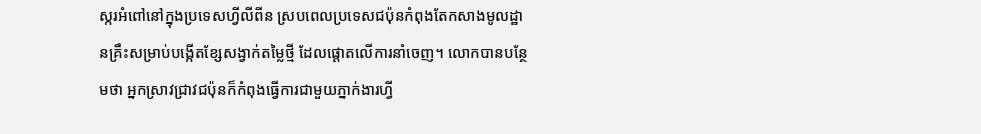ស្ករអំពៅនៅក្នុងប្រទេសហ្វីលីពីន ស្របពេលប្រទេសជប៉ុនកំពុងតែកសាងមូលដ្ឋានគ្រឹះសម្រាប់បង្កើតខ្សែសង្វាក់តម្លៃថ្មី ដែលផ្តោតលើការនាំចេញ។ លោកបានបន្ថែមថា អ្នកស្រាវជ្រាវជប៉ុនក៏កំពុងធ្វើការជាមួយភ្នាក់ងារហ្វី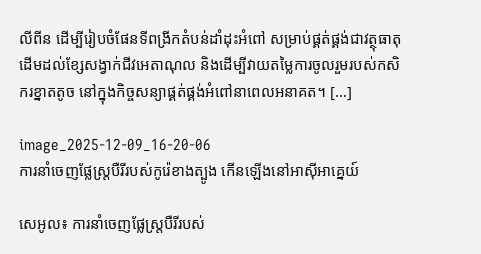លីពីន ដើម្បីរៀបចំផែនទីពង្រីកតំបន់ដាំដុះអំពៅ សម្រាប់ផ្គត់ផ្គង់ជាវត្ថុធាតុដើមដល់ខ្សែសង្វាក់ជីវអេតាណុល និងដើម្បីវាយតម្លៃការចូលរួមរបស់កសិករខ្នាតតូច នៅក្នុងកិច្ចសន្យាផ្គត់ផ្គង់អំពៅនាពេលអនាគត។ […]

image_2025-12-09_16-20-06
ការនាំចេញផ្លែស្ត្របឺរីរបស់កូរ៉េខាងត្បូង កើនឡើងនៅអាស៊ីអាគ្នេយ៍

សេអូល៖ ការនាំចេញផ្លែស្ត្របឺរីរបស់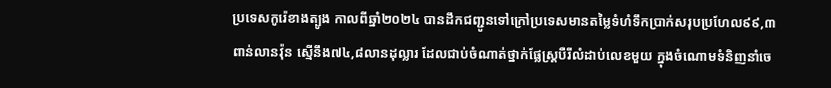ប្រទេសកូរ៉េខាងត្បូង កាលពីឆ្នាំ២០២៤ បានដឹកជញ្ជូនទៅក្រៅប្រទេសមានតម្លៃទំហំទឹកប្រាក់សរុបប្រហែល៩៩,៣ពាន់លានវ៉ុន ស្មើនឹង៧៤,៨លានដុល្លារ ដែលជាប់ចំណាត់ថ្នាក់ផ្លែស្ត្របឺរីលំដាប់លេខមួយ ក្នុងចំណោមទំនិញនាំចេ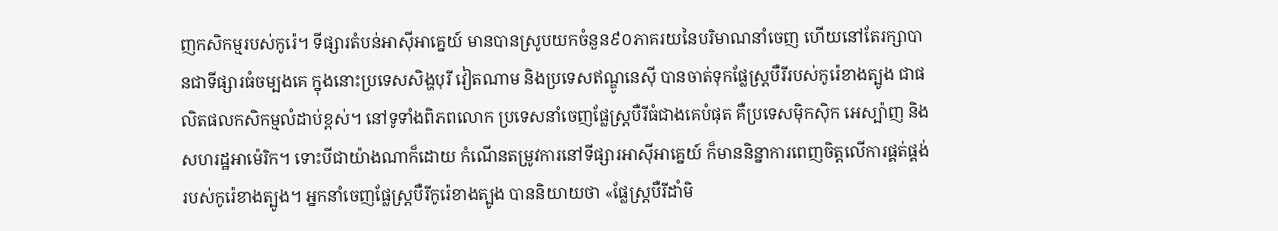ញកសិកម្មរបស់កូរ៉េ។ ទីផ្សារតំបន់អាស៊ីអាគ្នេយ៍ មានបានស្រូបយកចំនួន៩០ភាគរយនៃបរិមាណនាំចេញ ហើយនៅតែរក្សាបានជាទីផ្សារធំចម្បងគេ ក្នុងនោះប្រទេសសិង្ហបុរី វៀតណាម និងប្រទេសឥណ្ឌូនេស៊ី បានចាត់ទុកផ្លែស្ត្របឺរីរបស់កូរ៉េខាងត្បូង ជាផលិតផលកសិកម្មលំដាប់ខ្ពស់។ នៅទូទាំងពិភពលោក ប្រទេសនាំចេញផ្លែស្ត្របឺរីធំជាងគេបំផុត គឺប្រទេសម៉ិកស៊ិក អេស្ប៉ាញ និងសហរដ្ឋអាម៉េរិក។ ទោះបីជាយ៉ាងណាក៏ដោយ កំណើនតម្រូវការនៅទីផ្សារអាស៊ីអាគ្នេយ៍ ក៏មាននិន្នាការពេញចិត្តលើការផ្គត់ផ្គង់របស់កូរ៉េខាងត្បូង។ អ្នកនាំចេញផ្លែស្ត្របឺរីកូរ៉េខាងត្បូង បាននិយាយថា «ផ្លែស្ត្របឺរីដាំមិ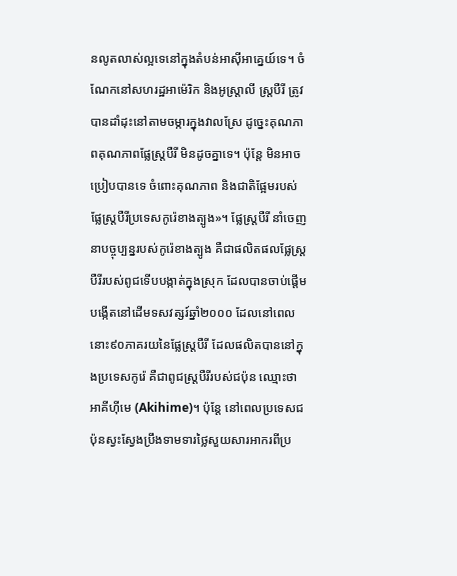នលូតលាស់ល្អទេនៅក្នុងតំបន់អាស៊ីអាគ្នេយ៍ទេ។ ចំណែកនៅសហរដ្ឋអាម៉េរិក និងអូស្ត្រាលី ស្ត្របឺរី ត្រូវបានដាំដុះនៅតាមចម្ការក្នុងវាលស្រែ ដូច្នេះគុណភាពគុណភាពផ្លែស្ត្របឺរី មិនដូចគ្នាទេ។ ប៉ុន្តែ មិនអាចប្រៀបបានទេ ចំពោះគុណភាព និងជាតិផ្អែមរបស់ផ្លែស្ត្របឺរីប្រទេសកូរ៉េខាងត្បូង»។ ផ្លែស្ត្របឺរី នាំចេញនាបច្ចុប្បន្នរបស់កូរ៉េខាងត្បូង គឺជាផលិតផលផ្លែស្ត្របឺរីរបស់ពូជទើបបង្កាត់ក្នុងស្រុក ដែលបានចាប់ផ្តើមបង្កើតនៅដើមទសវត្សរ៍ឆ្នាំ២០០០ ដែលនៅពេលនោះ៩០ភាគរយនៃផ្លែស្ត្របឺរី ដែលផលិតបាននៅក្នុងប្រទេសកូរ៉េ គឺជាពូជស្ត្របឺរីរបស់ជប៉ុន ឈ្មោះថា អាគីហ៊ីមេ (Akihime)។ ប៉ុន្តែ នៅពេលប្រទេសជប៉ុនស្វះស្វែងប្រឹងទាមទារថ្លៃសួយសារអាករពីប្រ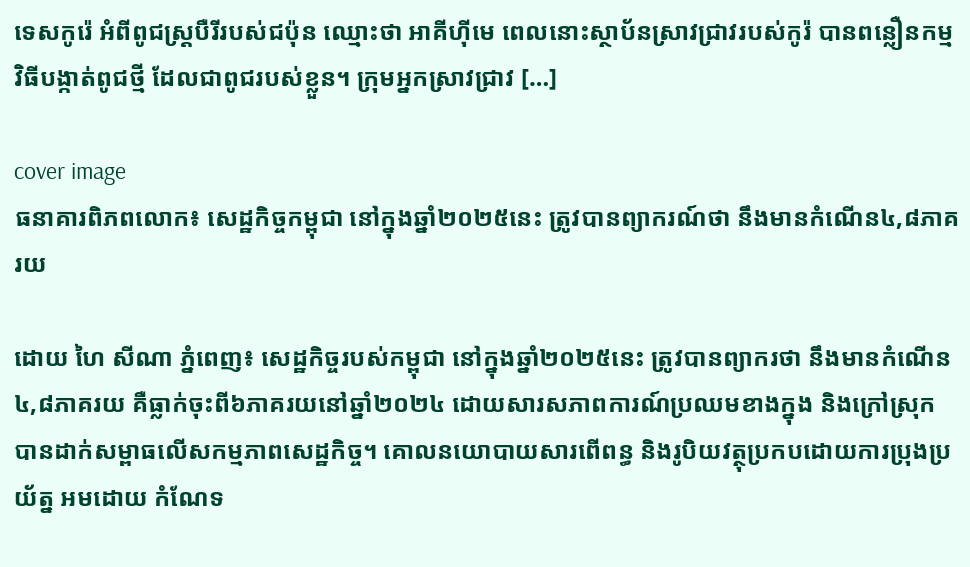ទេសកូរ៉េ អំពីពូជស្ត្របឺរីរបស់ជប៉ុន ឈ្មោះថា អាគីហ៊ីមេ ពេលនោះស្ថាប័នស្រាវជ្រាវរបស់កូរ៉ បានពន្លឿនកម្មវិធីបង្កាត់ពូជថ្មី ដែលជាពូជរបស់ខ្លួន។ ក្រុមអ្នកស្រាវជ្រាវ […]

cover image
ធនាគារពិភពលោក៖ សេដ្ឋកិច្ចកម្ពុជា នៅក្នុងឆ្នាំ២០២៥នេះ ត្រូវបានព្យាករណ៍ថា នឹងមានកំណើន៤,៨ភាគរយ

ដោយ ហៃ សីណា ភ្នំពេញ៖ សេដ្ឋកិច្ចរបស់កម្ពុជា នៅក្នុងឆ្នាំ២០២៥នេះ ត្រូវបានព្យាករថា នឹងមានកំណើន៤,៨ភាគរយ គឺធ្លាក់ចុះពី៦ភាគរយនៅឆ្នាំ២០២៤ ដោយសារសភាពការណ៍ប្រឈមខាងក្នុង និងក្រៅស្រុក បានដាក់សម្ពាធលើសកម្មភាពសេដ្ឋកិច្ច។ គោលនយោបាយសារពើពន្ធ និងរូបិយវត្ថុប្រកបដោយការប្រុងប្រយ័ត្ន អមដោយ កំណែទ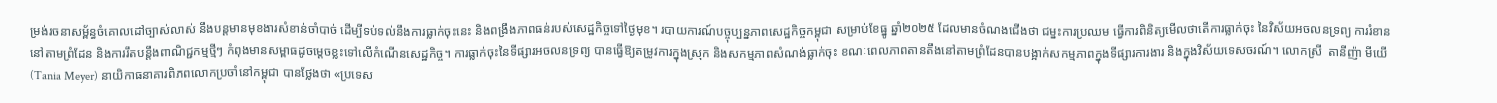ម្រង់រចនាសម្ព័ន្ធចំគោលដៅច្បាស់លាស់ នឹងបន្តមានមុខងារសំខាន់ចាំបាច់ ដើម្បីទប់ទល់នឹងការធ្លាក់ចុះនេះ និងពង្រឹងភាពធន់របស់សេដ្ឋកិច្ចទៅថ្ងៃមុខ។ របាយការណ៍បច្ចុប្បន្នភាពសេដ្ឋកិច្ចកម្ពុជា សម្រាប់ខែធ្នូ ឆ្នាំ២០២៥ ដែលមានចំណងជើងថា ជម្នះការប្រឈម ធ្វើការពិនិត្យមើលថាតើការធ្លាក់ចុះ នៃវិស័យអចលនទ្រព្យ ការរំខាននៅតាមព្រំដែន និងការរឹតបន្តឹងពាណិជ្ជកម្មថ្មីៗ កំពុងមានសម្ពាធដូចម្តេចខ្លះទៅលើកំណើនសេដ្ឋកិច្ច។ ការធ្លាក់ចុះនៃទីផ្សារអចលនទ្រព្យ បានធ្វើឱ្យតម្រូវការក្នុងស្រុក និងសកម្មភាពសំណង់ធ្លាក់ចុះ ខណៈពេលភាពតានតឹងនៅតាមព្រំដែនបានបង្អាក់សកម្មភាពក្នុងទីផ្សារការងារ និងក្នុងវិស័យទេសចរណ៍។ លោកស្រី  តានីញ៉ា មីយើ  (Tania Meyer) នាយិកាធនាគារពិភពលោកប្រចាំនៅកម្ពុជា បានថ្លែងថា «ប្រទេស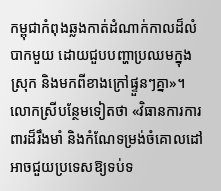កម្ពុជាកំពុងឆ្លងកាត់ដំណាក់កាលដ៏លំបាកមួយ ដោយជួបបញ្ហាប្រឈមក្នុងស្រុក និងមកពីខាងក្រៅផ្ទួនៗគ្នា»។ លោកស្រីបន្ថែមទៀតថា «វិធានការការពារដ៏រឹងមាំ និងកំណែទម្រង់ចំគោលដៅ អាចជួយប្រទេសឱ្យទប់ទ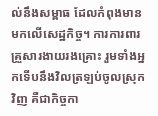ល់នឹងសម្ពាធ ដែលកំពុងមានមកលើសេដ្ឋកិច្ច។ ការការពារគ្រួសារងាយរងគ្រោះ រួមទាំងអ្នកទើបនឹងវិលត្រឡប់ចូលស្រុកវិញ គឺជាកិច្ចកា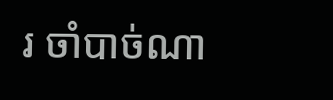រ ចាំបាច់ណា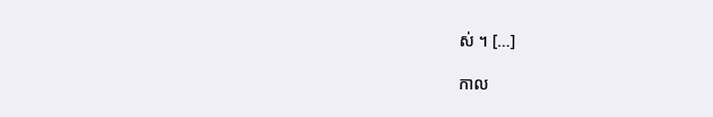ស់ ។ […]

កាល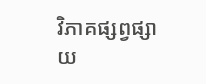វិភាគផ្សព្វផ្សាយ